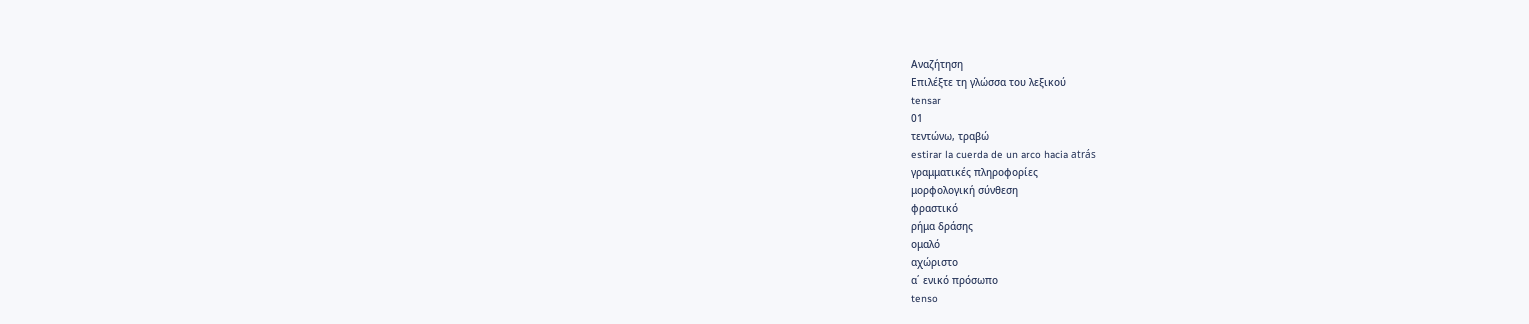Αναζήτηση
Επιλέξτε τη γλώσσα του λεξικού
tensar
01
τεντώνω, τραβώ
estirar la cuerda de un arco hacia atrás
γραμματικές πληροφορίες
μορφολογική σύνθεση
φραστικό
ρήμα δράσης
ομαλό
αχώριστο
α΄ ενικό πρόσωπο
tenso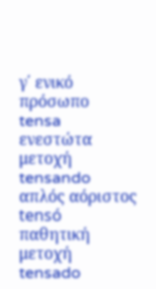γ΄ ενικό πρόσωπο
tensa
ενεστώτα μετοχή
tensando
απλός αόριστος
tensó
παθητική μετοχή
tensado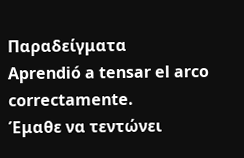Παραδείγματα
Aprendió a tensar el arco correctamente.
Έμαθε να τεντώνει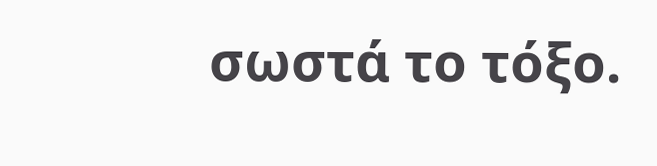σωστά το τόξο.